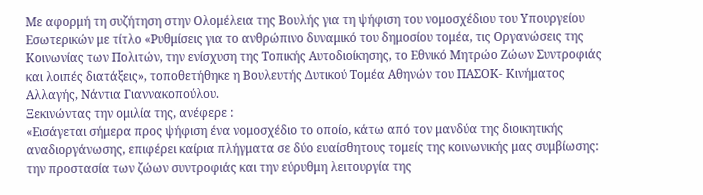Με αφορμή τη συζήτηση στην Ολομέλεια της Βουλής για τη ψήφιση του νομοσχέδιου του Υπουργείου Εσωτερικών με τίτλο «Ρυθμίσεις για το ανθρώπινο δυναμικό του δημοσίου τομέα, τις Οργανώσεις της Κοινωνίας των Πολιτών, την ενίσχυση της Τοπικής Αυτοδιοίκησης, το Εθνικό Μητρώο Ζώων Συντροφιάς και λοιπές διατάξεις», τοποθετήθηκε η Βουλευτής Δυτικού Τομέα Αθηνών του ΠΑΣΟΚ- Κινήματος Αλλαγής, Νάντια Γιαννακοπούλου.
Ξεκινώντας την ομιλία της, ανέφερε :
«Εισάγεται σήμερα προς ψήφιση ένα νομοσχέδιο το οποίο, κάτω από τον μανδύα της διοικητικής αναδιοργάνωσης, επιφέρει καίρια πλήγματα σε δύο ευαίσθητους τομείς της κοινωνικής μας συμβίωσης: την προστασία των ζώων συντροφιάς και την εύρυθμη λειτουργία της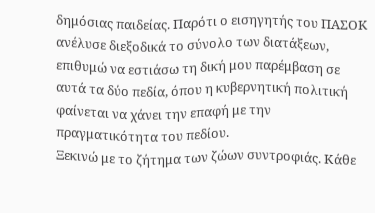δημόσιας παιδείας. Παρότι ο εισηγητής του ΠΑΣΟΚ ανέλυσε διεξοδικά το σύνολο των διατάξεων, επιθυμώ να εστιάσω τη δική μου παρέμβαση σε αυτά τα δύο πεδία, όπου η κυβερνητική πολιτική φαίνεται να χάνει την επαφή με την πραγματικότητα του πεδίου.
Ξεκινώ με το ζήτημα των ζώων συντροφιάς. Κάθε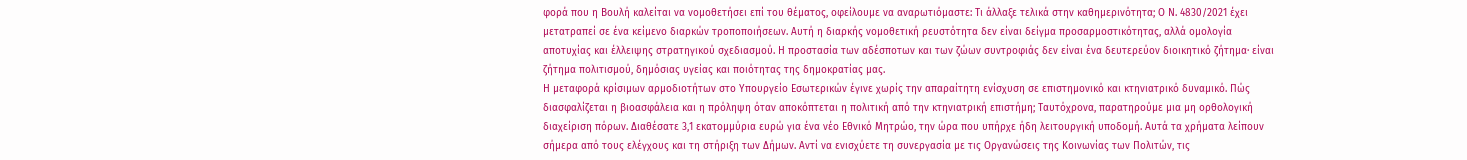φορά που η Βουλή καλείται να νομοθετήσει επί του θέματος, οφείλουμε να αναρωτιόμαστε: Τι άλλαξε τελικά στην καθημερινότητα; Ο Ν. 4830/2021 έχει μετατραπεί σε ένα κείμενο διαρκών τροποποιήσεων. Αυτή η διαρκής νομοθετική ρευστότητα δεν είναι δείγμα προσαρμοστικότητας, αλλά ομολογία αποτυχίας και έλλειψης στρατηγικού σχεδιασμού. Η προστασία των αδέσποτων και των ζώων συντροφιάς δεν είναι ένα δευτερεύον διοικητικό ζήτημα· είναι ζήτημα πολιτισμού, δημόσιας υγείας και ποιότητας της δημοκρατίας μας.
Η μεταφορά κρίσιμων αρμοδιοτήτων στο Υπουργείο Εσωτερικών έγινε χωρίς την απαραίτητη ενίσχυση σε επιστημονικό και κτηνιατρικό δυναμικό. Πώς διασφαλίζεται η βιοασφάλεια και η πρόληψη όταν αποκόπτεται η πολιτική από την κτηνιατρική επιστήμη; Ταυτόχρονα, παρατηρούμε μια μη ορθολογική διαχείριση πόρων. Διαθέσατε 3,1 εκατομμύρια ευρώ για ένα νέο Εθνικό Μητρώο, την ώρα που υπήρχε ήδη λειτουργική υποδομή. Αυτά τα χρήματα λείπουν σήμερα από τους ελέγχους και τη στήριξη των Δήμων. Αντί να ενισχύετε τη συνεργασία με τις Οργανώσεις της Κοινωνίας των Πολιτών, τις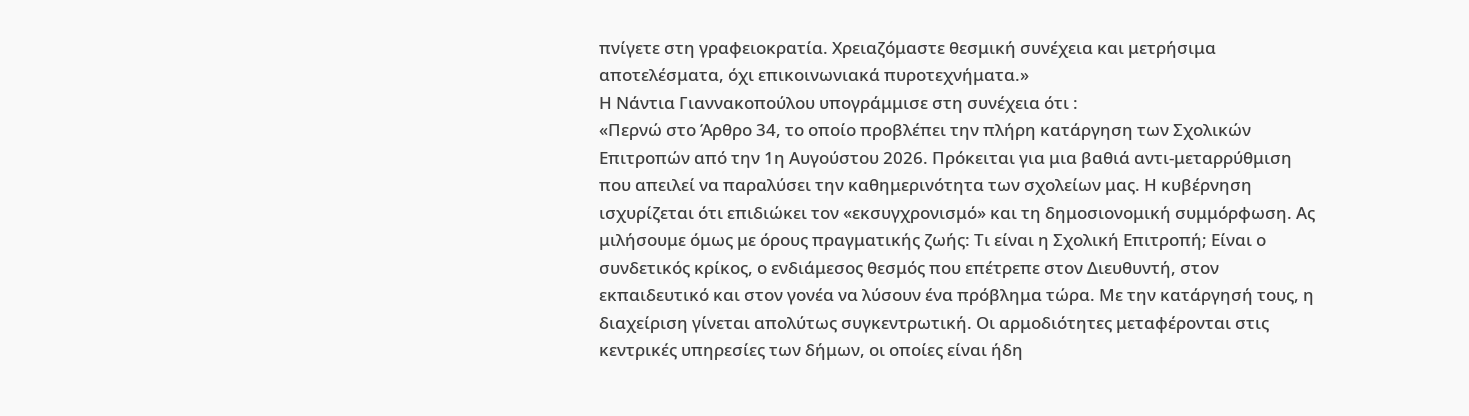πνίγετε στη γραφειοκρατία. Χρειαζόμαστε θεσμική συνέχεια και μετρήσιμα αποτελέσματα, όχι επικοινωνιακά πυροτεχνήματα.»
Η Νάντια Γιαννακοπούλου υπογράμμισε στη συνέχεια ότι :
«Περνώ στο Άρθρο 34, το οποίο προβλέπει την πλήρη κατάργηση των Σχολικών Επιτροπών από την 1η Αυγούστου 2026. Πρόκειται για μια βαθιά αντι-μεταρρύθμιση που απειλεί να παραλύσει την καθημερινότητα των σχολείων μας. Η κυβέρνηση ισχυρίζεται ότι επιδιώκει τον «εκσυγχρονισμό» και τη δημοσιονομική συμμόρφωση. Ας μιλήσουμε όμως με όρους πραγματικής ζωής: Τι είναι η Σχολική Επιτροπή; Είναι ο συνδετικός κρίκος, ο ενδιάμεσος θεσμός που επέτρεπε στον Διευθυντή, στον εκπαιδευτικό και στον γονέα να λύσουν ένα πρόβλημα τώρα. Με την κατάργησή τους, η διαχείριση γίνεται απολύτως συγκεντρωτική. Οι αρμοδιότητες μεταφέρονται στις κεντρικές υπηρεσίες των δήμων, οι οποίες είναι ήδη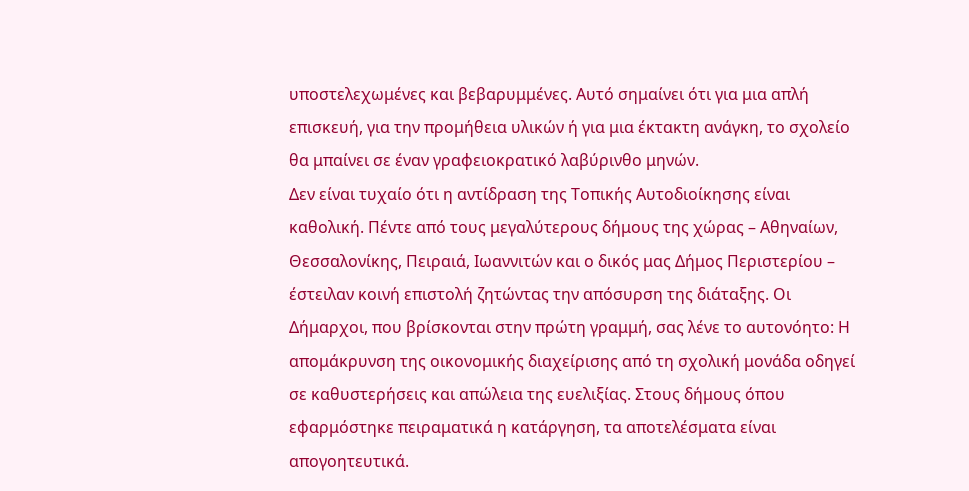υποστελεχωμένες και βεβαρυμμένες. Αυτό σημαίνει ότι για μια απλή επισκευή, για την προμήθεια υλικών ή για μια έκτακτη ανάγκη, το σχολείο θα μπαίνει σε έναν γραφειοκρατικό λαβύρινθο μηνών.
Δεν είναι τυχαίο ότι η αντίδραση της Τοπικής Αυτοδιοίκησης είναι καθολική. Πέντε από τους μεγαλύτερους δήμους της χώρας – Αθηναίων, Θεσσαλονίκης, Πειραιά, Ιωαννιτών και ο δικός μας Δήμος Περιστερίου – έστειλαν κοινή επιστολή ζητώντας την απόσυρση της διάταξης. Οι Δήμαρχοι, που βρίσκονται στην πρώτη γραμμή, σας λένε το αυτονόητο: Η απομάκρυνση της οικονομικής διαχείρισης από τη σχολική μονάδα οδηγεί σε καθυστερήσεις και απώλεια της ευελιξίας. Στους δήμους όπου εφαρμόστηκε πειραματικά η κατάργηση, τα αποτελέσματα είναι απογοητευτικά.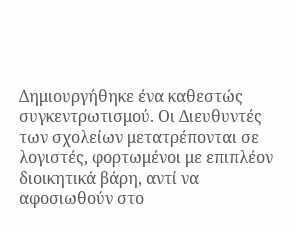Δημιουργήθηκε ένα καθεστώς συγκεντρωτισμού. Οι Διευθυντές των σχολείων μετατρέπονται σε λογιστές, φορτωμένοι με επιπλέον διοικητικά βάρη, αντί να αφοσιωθούν στο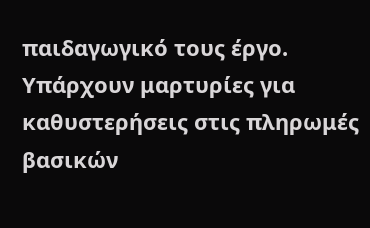παιδαγωγικό τους έργο. Υπάρχουν μαρτυρίες για καθυστερήσεις στις πληρωμές βασικών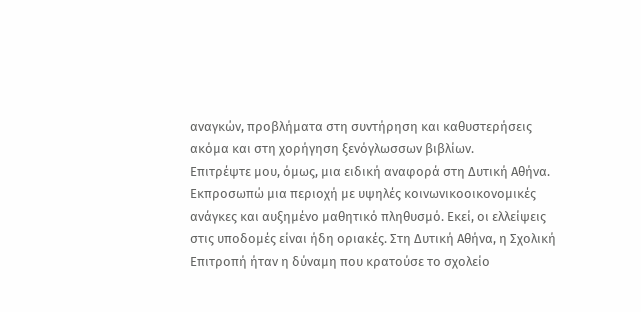αναγκών, προβλήματα στη συντήρηση και καθυστερήσεις ακόμα και στη χορήγηση ξενόγλωσσων βιβλίων.
Επιτρέψτε μου, όμως, μια ειδική αναφορά στη Δυτική Αθήνα. Εκπροσωπώ μια περιοχή με υψηλές κοινωνικοοικονομικές ανάγκες και αυξημένο μαθητικό πληθυσμό. Εκεί, οι ελλείψεις στις υποδομές είναι ήδη οριακές. Στη Δυτική Αθήνα, η Σχολική Επιτροπή ήταν η δύναμη που κρατούσε το σχολείο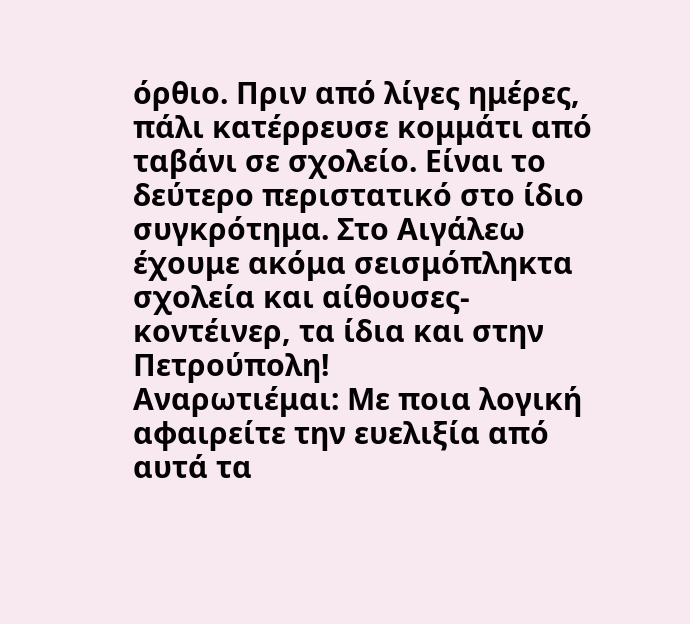όρθιο. Πριν από λίγες ημέρες, πάλι κατέρρευσε κομμάτι από ταβάνι σε σχολείο. Είναι το δεύτερο περιστατικό στο ίδιο συγκρότημα. Στο Αιγάλεω έχουμε ακόμα σεισμόπληκτα σχολεία και αίθουσες-κοντέινερ, τα ίδια και στην Πετρούπολη!
Αναρωτιέμαι: Με ποια λογική αφαιρείτε την ευελιξία από αυτά τα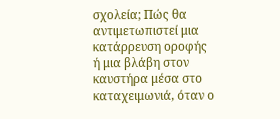σχολεία; Πώς θα αντιμετωπιστεί μια κατάρρευση οροφής ή μια βλάβη στον καυστήρα μέσα στο καταχειμωνιά, όταν ο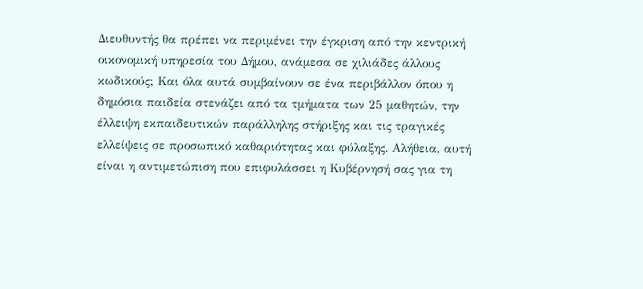Διευθυντής θα πρέπει να περιμένει την έγκριση από την κεντρική οικονομική υπηρεσία του Δήμου, ανάμεσα σε χιλιάδες άλλους κωδικούς; Και όλα αυτά συμβαίνουν σε ένα περιβάλλον όπου η δημόσια παιδεία στενάζει από τα τμήματα των 25 μαθητών, την έλλειψη εκπαιδευτικών παράλληλης στήριξης και τις τραγικές ελλείψεις σε προσωπικό καθαριότητας και φύλαξης. Αλήθεια, αυτή είναι η αντιμετώπιση που επιφυλάσσει η Κυβέρνησή σας για τη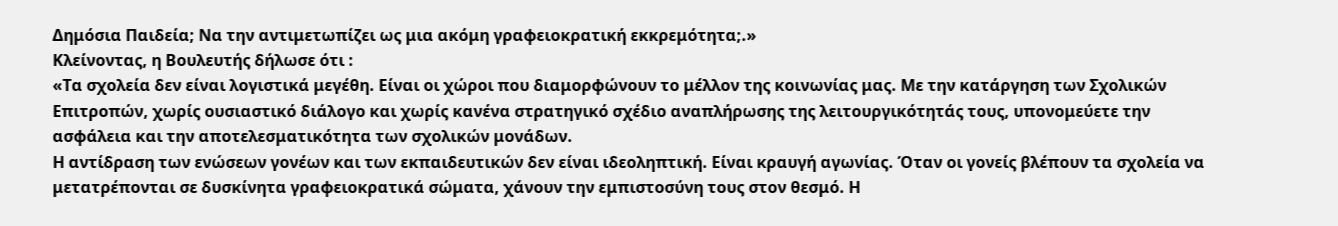Δημόσια Παιδεία; Να την αντιμετωπίζει ως μια ακόμη γραφειοκρατική εκκρεμότητα;.»
Κλείνοντας, η Βουλευτής δήλωσε ότι :
«Τα σχολεία δεν είναι λογιστικά μεγέθη. Είναι οι χώροι που διαμορφώνουν το μέλλον της κοινωνίας μας. Με την κατάργηση των Σχολικών Επιτροπών, χωρίς ουσιαστικό διάλογο και χωρίς κανένα στρατηγικό σχέδιο αναπλήρωσης της λειτουργικότητάς τους, υπονομεύετε την ασφάλεια και την αποτελεσματικότητα των σχολικών μονάδων.
Η αντίδραση των ενώσεων γονέων και των εκπαιδευτικών δεν είναι ιδεοληπτική. Είναι κραυγή αγωνίας. Όταν οι γονείς βλέπουν τα σχολεία να μετατρέπονται σε δυσκίνητα γραφειοκρατικά σώματα, χάνουν την εμπιστοσύνη τους στον θεσμό. Η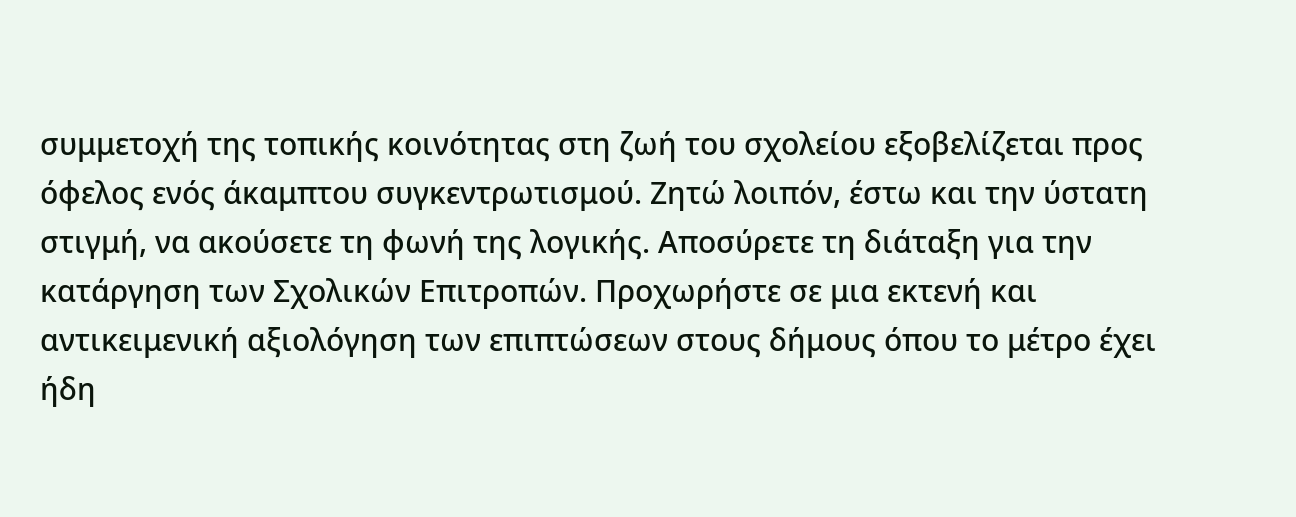συμμετοχή της τοπικής κοινότητας στη ζωή του σχολείου εξοβελίζεται προς όφελος ενός άκαμπτου συγκεντρωτισμού. Ζητώ λοιπόν, έστω και την ύστατη στιγμή, να ακούσετε τη φωνή της λογικής. Αποσύρετε τη διάταξη για την κατάργηση των Σχολικών Επιτροπών. Προχωρήστε σε μια εκτενή και αντικειμενική αξιολόγηση των επιπτώσεων στους δήμους όπου το μέτρο έχει ήδη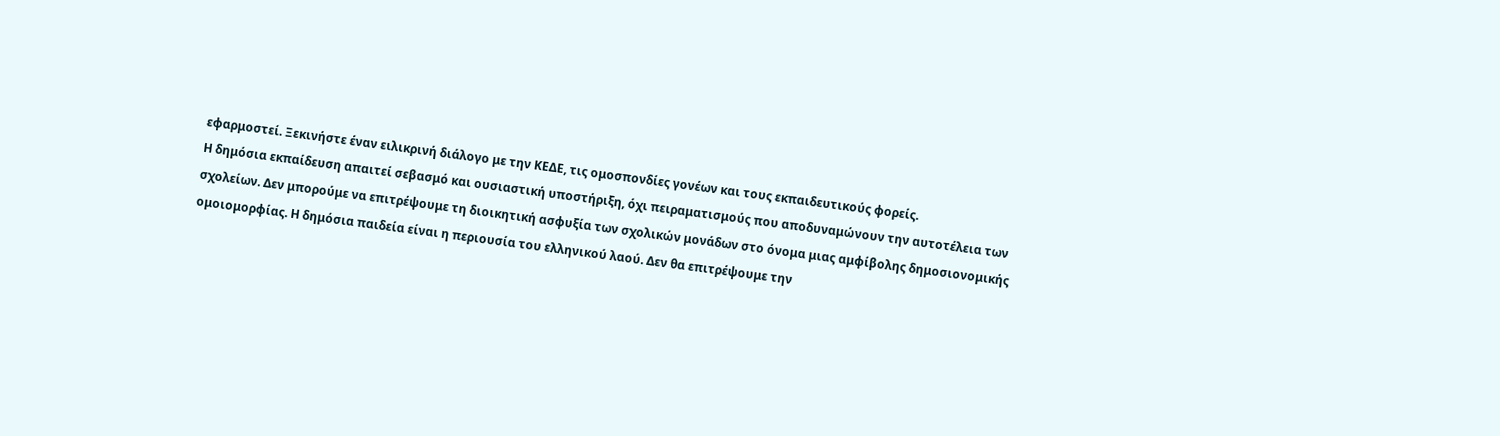εφαρμοστεί. Ξεκινήστε έναν ειλικρινή διάλογο με την ΚΕΔΕ, τις ομοσπονδίες γονέων και τους εκπαιδευτικούς φορείς.
Η δημόσια εκπαίδευση απαιτεί σεβασμό και ουσιαστική υποστήριξη, όχι πειραματισμούς που αποδυναμώνουν την αυτοτέλεια των σχολείων. Δεν μπορούμε να επιτρέψουμε τη διοικητική ασφυξία των σχολικών μονάδων στο όνομα μιας αμφίβολης δημοσιονομικής ομοιομορφίας. Η δημόσια παιδεία είναι η περιουσία του ελληνικού λαού. Δεν θα επιτρέψουμε την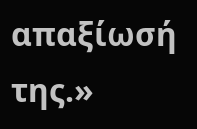απαξίωσή της.»